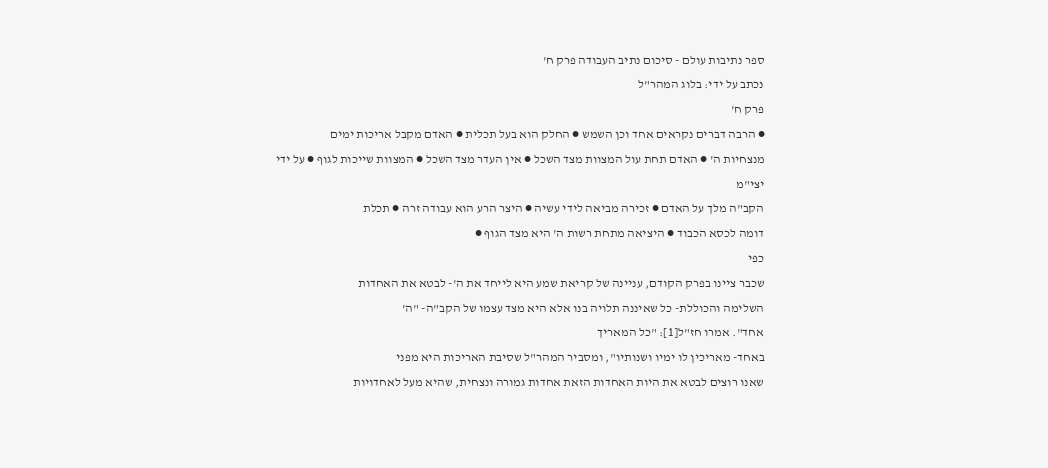ספר נתיבות עולם - סיכום נתיב העבודה פרק ח'
נכתב על ידי: בלוג המהר"ל
פרק ח'
● הרבה דברים נקראים אחד וכן השמש ● החלק הוא בעל תכלית ● האדם מקבל אריכות ימים
מנצחיות ה' ● האדם תחת עול המצוות מצד השכל ● אין העדר מצד השכל ● המצוות שייכות לגוף ● על ידי יצי"מ
הקב"ה מלך על האדם ● זכירה מביאה לידי עשיה ● היצר הרע הוא עבודה זרה ● תכלת
דומה לכסא הכבוד ● היציאה מתחת רשות ה' היא מצד הגוף ●
כפי
שכבר ציינו בפרק הקודם, עניינה של קריאת שמע היא לייחד את ה'- לבטא את האחדות
השלימה והכוללת- כל שאיננה תלויה בנו אלא היא מצד עצמו של הקב"ה- "ה'
אחד". אמרו חז"ל[1]: "כל המאריך
באחד- מאריכין לו ימיו ושנותיו", ומסביר המהר"ל שסיבת האריכות היא מפני
שאנו רוצים לבטא את היות האחדות הזאת אחדות גמורה ונצחית, שהיא מעל לאחדויות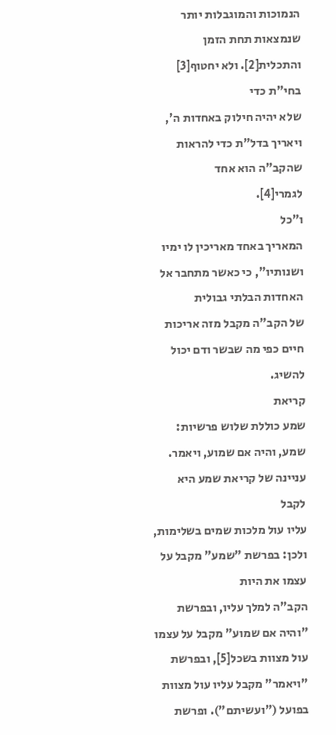הנמוכות והמוגבלות יותר שנמצאות תחת הזמן והתכלית[2]. ולא יחטוף[3] בחי"ת כדי
שלא יהיה חילוק באחדות ה', ויאריך בדל"ת כדי להראות שהקב"ה הוא אחד
לגמרי[4].
ו"כל
המאריך באחד מאריכין לו ימיו ושנותיו", כי כאשר מתחבר אל האחדות הבלתי גבולית
של הקב"ה מקבל מזה אריכות חיים כפי מה שבשר ודם יכול להשיג.
קריאת
שמע כוללת שלוש פרשיות: שמע, והיה אם שמוע, ויאמר. עניינה של קריאת שמע היא לקבל
עליו עול מלכות שמים בשלימות, ולכן: בפרשת "שמע" מקבל על עצמו את היות
הקב"ה למלך עליו, ובפרשת "והיה אם שמוע" מקבל על עצמו עול מצוות בשכל[5], ובפרשת
"ויאמר" מקבל עליו עול מצוות בפועל ("ועשיתם"). ופרשת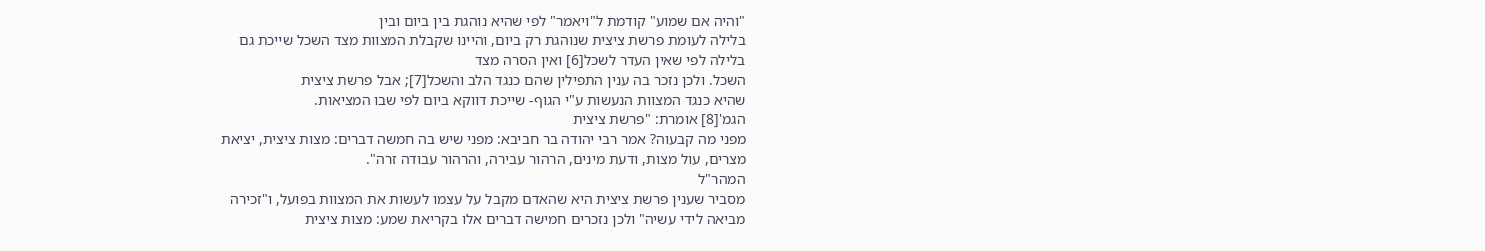"והיה אם שמוע" קודמת ל"ויאמר" לפי שהיא נוהגת בין ביום ובין
בלילה לעומת פרשת ציצית שנוהגת רק ביום, והיינו שקבלת המצוות מצד השכל שייכת גם
בלילה לפי שאין העדר לשכל[6] ואין הסרה מצד
השכל. ולכן נזכר בה ענין התפילין שהם כנגד הלב והשכל[7]; אבל פרשת ציצית
שהיא כנגד המצוות הנעשות ע"י הגוף- שייכת דווקא ביום לפי שבו המציאות.
הגמ'[8] אומרת: "פרשת ציצית
מפני מה קבעוה? אמר רבי יהודה בר חביבא: מפני שיש בה חמשה דברים: מצות ציצית, יציאת
מצרים, עול מצות, ודעת מינים, הרהור עבירה, והרהור עבודה זרה".
המהר"ל
מסביר שענין פרשת ציצית היא שהאדם מקבל על עצמו לעשות את המצוות בפועל, ו"זכירה
מביאה לידי עשיה" ולכן נזכרים חמישה דברים אלו בקריאת שמע: מצות ציצית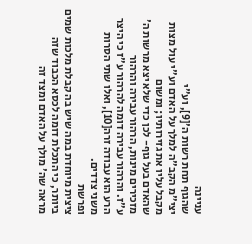עניינה
שהגוף תחת רשות ה'[9], וע"י
יצי"מ הקב"ה למלך על האדם וע"י עול מצות מקבל עליו את גזירותיו; ומשום
שהאדם בעל גוף- לכן כדי שלא יצא מרשות ה' מזכירים מינות, הרהור עבירה והרהור
ע"ז. והרהור עבירה דומה להרהור ע"ז כי היצר הרע הוא עבודה זרה[10], ואלו שתי הסרות
משני צדדים.
ופרשת
ציצית מיוחדת במה שיש בה קבלת מלכות שמים ביותר, כי התכלת דומה לכסא הכבוד שזה
מראה שה' מולך על האדם ומצד זה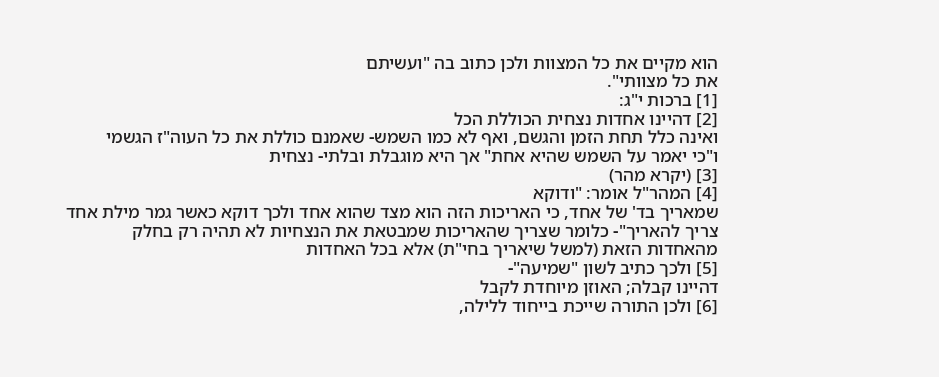הוא מקיים את כל המצוות ולכן כתוב בה "ועשיתם
את כל מצוותי".
[1] ברכות י"ג:
[2] דהיינו אחדות נצחית הכוללת הכל
ואינה כלל תחת הזמן והגשם, ואף לא כמו השמש- שאמנם כוללת את כל העוה"ז הגשמי
ו"כי יאמר על השמש שהיא אחת" אך היא מוגבלת ובלתי- נצחית
[3] (יקרא מהר)
[4] המהר"ל אומר: "ודוקא
שמאריך בד' של אחד, כי האריכות הזה הוא מצד שהוא אחד ולכך דוקא כאשר גמר מילת אחד
צריך להאריך"- כלומר שצריך שהאריכות שמבטאת את הנצחיות לא תהיה רק בחלק
מהאחדות הזאת (למשל שיאריך בחי"ת) אלא בכל האחדות
[5] ולכך כתיב לשון "שמיעה"-
דהיינו קבלה; האוזן מיוחדת לקבל
[6] ולכן התורה שייכת בייחוד ללילה,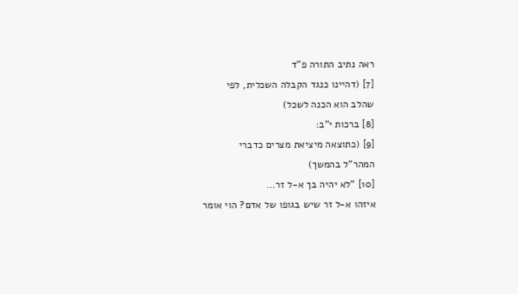ראה נתיב התורה פ"ד
[7] (דהיינו כנגד הקבלה השכלית, לפי
שהלב הוא הכנה לשכל)
[8] ברכות י"ב:
[9] (כתוצאה מיציאת מצרים כדברי
המהר"ל בהמשך)
[10] "לא יהיה בך א-ל זר...
איזהו א-ל זר שיש בגופו של אדם? הוי אומר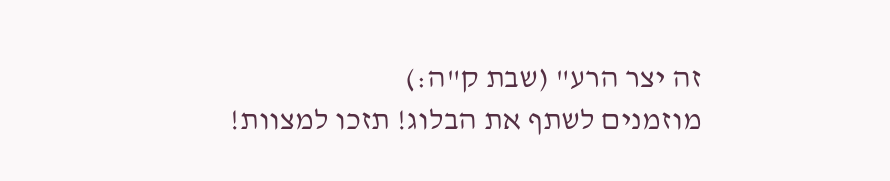זה יצר הרע" (שבת ק"ה:)
מוזמנים לשתף את הבלוג! תזכו למצוות!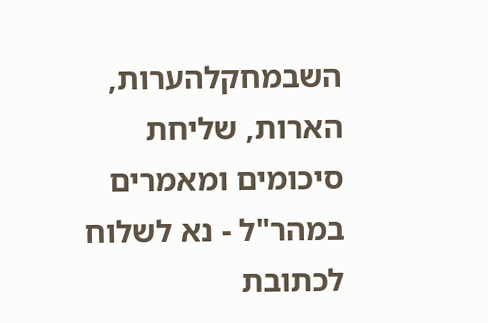השבמחקלהערות, הארות, שליחת סיכומים ומאמרים במהר"ל - נא לשלוח לכתובת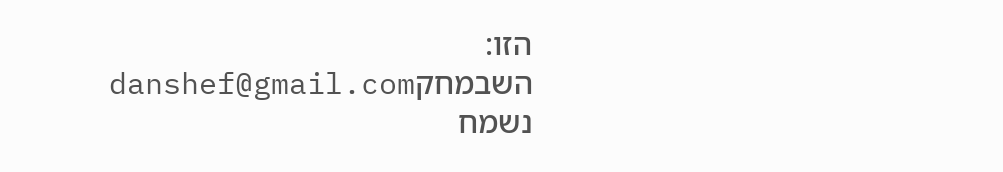הזו:
השבמחקdanshef@gmail.com
נשמח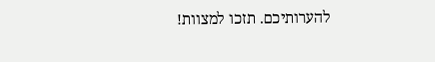להערותיכם. תזכו למצוות!